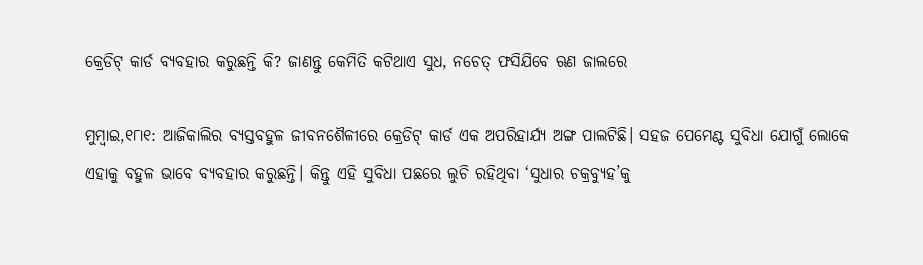କ୍ରେଡିଟ୍ କାର୍ଡ ବ୍ୟବହାର କରୁଛନ୍ତି କି? ଜାଣନ୍ତୁ କେମିତି କଟିଥାଏ ସୁଧ, ନଚେତ୍ ଫସିଯିବେ ଋଣ ଜାଲରେ

ମୁମ୍ବାଇ,୧୮ା୧: ଆଜିକାଲିର ବ୍ୟସ୍ତବହୁଳ ଜୀବନଶୈଳୀରେ କ୍ରେଡିଟ୍ କାର୍ଡ ଏକ ଅପରିହାର୍ଯ୍ୟ ଅଙ୍ଗ ପାଲଟିଛି। ସହଜ ପେମେଣ୍ଟ ସୁବିଧା ଯୋଗୁଁ ଲୋକେ ଏହାକୁ ବହୁଳ ଭାବେ ବ୍ୟବହାର କରୁଛନ୍ତି। କିନ୍ତୁ ଏହି ସୁବିଧା ପଛରେ ଲୁଚି ରହିଥିବା ‘ସୁଧାର ଚକ୍ରବ୍ୟୁହ’କୁ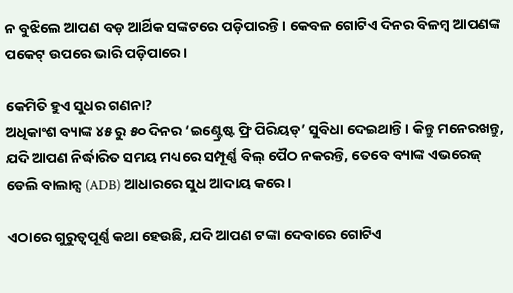ନ ବୁଝିଲେ ଆପଣ ବଡ଼ ଆର୍ଥିକ ସଙ୍କଟରେ ପଡ଼ିପାରନ୍ତି। କେବଳ ଗୋଟିଏ ଦିନର ବିଳମ୍ବ ଆପଣଙ୍କ ପକେଟ୍ ଉପରେ ଭାରି ପଡ଼ିପାରେ।

କେମିତି ହୁଏ ସୁଧର ଗଣନା?
ଅଧିକାଂଶ ବ୍ୟାଙ୍କ ୪୫ ରୁ ୫୦ ଦିନର ‘ଇଣ୍ଟ୍ରେଷ୍ଟ ଫ୍ରି ପିରିୟଡ୍’ ସୁବିଧା ଦେଇଥାନ୍ତି। କିନ୍ତୁ ମନେରଖନ୍ତୁ, ଯଦି ଆପଣ ନିର୍ଦ୍ଧାରିତ ସମୟ ମଧ୍ୟରେ ସମ୍ପୂର୍ଣ୍ଣ ବିଲ୍ ପୈଠ ନକରନ୍ତି, ତେବେ ବ୍ୟାଙ୍କ ଏଭରେଜ୍ ଡେଲି ବାଲାନ୍ସ (ADB) ଆଧାରରେ ସୁଧ ଆଦାୟ କରେ।

ଏଠାରେ ଗୁରୁତ୍ୱପୂର୍ଣ୍ଣ କଥା ହେଉଛି, ଯଦି ଆପଣ ଟଙ୍କା ଦେବାରେ ଗୋଟିଏ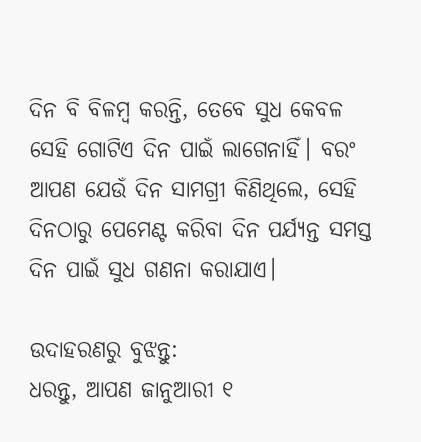ଦିନ ବି ବିଳମ୍ବ କରନ୍ତି, ତେବେ ସୁଧ କେବଳ ସେହି ଗୋଟିଏ ଦିନ ପାଇଁ ଲାଗେନାହିଁ। ବରଂ ଆପଣ ଯେଉଁ ଦିନ ସାମଗ୍ରୀ କିଣିଥିଲେ, ସେହି ଦିନଠାରୁ ପେମେଣ୍ଟ କରିବା ଦିନ ପର୍ଯ୍ୟନ୍ତ ସମସ୍ତ ଦିନ ପାଇଁ ସୁଧ ଗଣନା କରାଯାଏ।

ଉଦାହରଣରୁ ବୁଝନ୍ତୁ:
ଧରନ୍ତୁ, ଆପଣ ଜାନୁଆରୀ ୧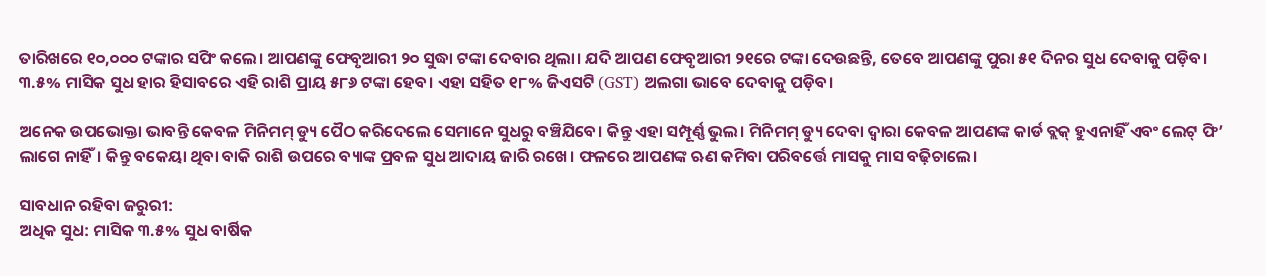ତାରିଖରେ ୧୦,୦୦୦ ଟଙ୍କାର ସପିଂ କଲେ। ଆପଣଙ୍କୁ ଫେବୃଆରୀ ୨୦ ସୁଦ୍ଧା ଟଙ୍କା ଦେବାର ଥିଲା। ଯଦି ଆପଣ ଫେବୃଆରୀ ୨୧ରେ ଟଙ୍କା ଦେଉଛନ୍ତି, ତେବେ ଆପଣଙ୍କୁ ପୁରା ୫୧ ଦିନର ସୁଧ ଦେବାକୁ ପଡ଼ିବ। ୩.୫% ମାସିକ ସୁଧ ହାର ହିସାବରେ ଏହି ରାଶି ପ୍ରାୟ ୫୮୬ ଟଙ୍କା ହେବ। ଏହା ସହିତ ୧୮% ଜିଏସଟି (GST) ଅଲଗା ଭାବେ ଦେବାକୁ ପଡ଼ିବ।

ଅନେକ ଉପଭୋକ୍ତା ଭାବନ୍ତି କେବଳ ମିନିମମ୍ ଡ୍ୟୁ ପୈଠ କରିଦେଲେ ସେମାନେ ସୁଧରୁ ବଞ୍ଚିଯିବେ। କିନ୍ତୁ ଏହା ସମ୍ପୂର୍ଣ୍ଣ ଭୁଲ। ମିନିମମ୍ ଡ୍ୟୁ ଦେବା ଦ୍ୱାରା କେବଳ ଆପଣଙ୍କ କାର୍ଡ ବ୍ଲକ୍ ହୁଏନାହିଁ ଏବଂ ଲେଟ୍ ଫି’ ଲାଗେ ନାହିଁ। କିନ୍ତୁ ବକେୟା ଥିବା ବାକି ରାଶି ଉପରେ ବ୍ୟାଙ୍କ ପ୍ରବଳ ସୁଧ ଆଦାୟ ଜାରି ରଖେ। ଫଳରେ ଆପଣଙ୍କ ଋଣ କମିବା ପରିବର୍ତ୍ତେ ମାସକୁ ମାସ ବଢ଼ିଚାଲେ।

ସାବଧାନ ରହିବା ଜରୁରୀ:
ଅଧିକ ସୁଧ: ମାସିକ ୩.୫% ସୁଧ ବାର୍ଷିକ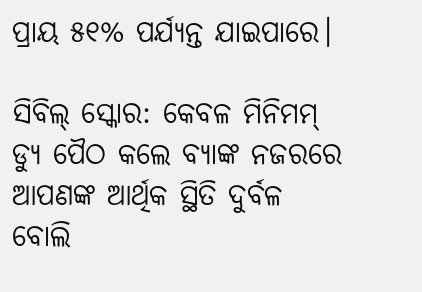ପ୍ରାୟ ୫୧% ପର୍ଯ୍ୟନ୍ତ ଯାଇପାରେ।

ସିବିଲ୍ ସ୍କୋର: କେବଳ ମିନିମମ୍ ଡ୍ୟୁ ପୈଠ କଲେ ବ୍ୟାଙ୍କ ନଜରରେ ଆପଣଙ୍କ ଆର୍ଥିକ ସ୍ଥିତି ଦୁର୍ବଳ ବୋଲି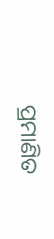ପ୍ରମାଣିତ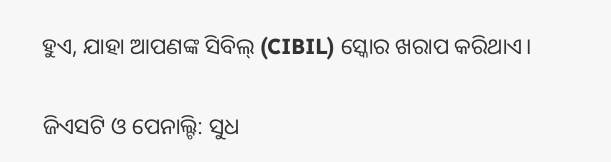ହୁଏ, ଯାହା ଆପଣଙ୍କ ସିବିଲ୍ (CIBIL) ସ୍କୋର ଖରାପ କରିଥାଏ।

ଜିଏସଟି ଓ ପେନାଲ୍ଟି: ସୁଧ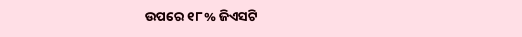ଉପରେ ୧୮% ଜିଏସଟି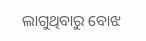ଲାଗୁଥିବାରୁ ବୋଝ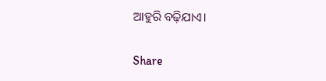ଆହୁରି ବଢ଼ିଯାଏ।

Share